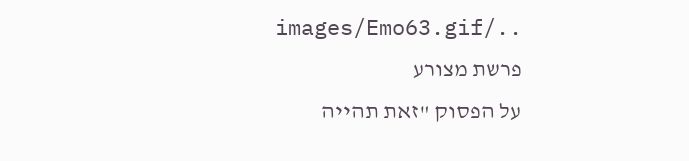../images/Emo63.gif פרשת מצורע
על הפסוק "זאת תהייה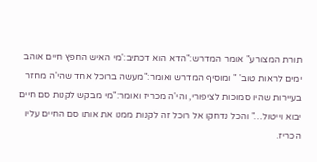תורת המצורע" אומר המדרש:"הדא הוא דכתיב:'מי האיש החפץ חיים אוהב ימים לראות טוב' " ומוסיף המדרש ואומר:"מעשה ברוכל אחד שהי'ה מחזר בעיירות שהיו סמוכות לציפורי, והי'ה מכריז ואומר:"מי מבקש לקנות סם חיים יבוא וייטול…" והכל נדחקו אל רוכל זה לקנות ממנו את אותו סם החיים עליו הכריז.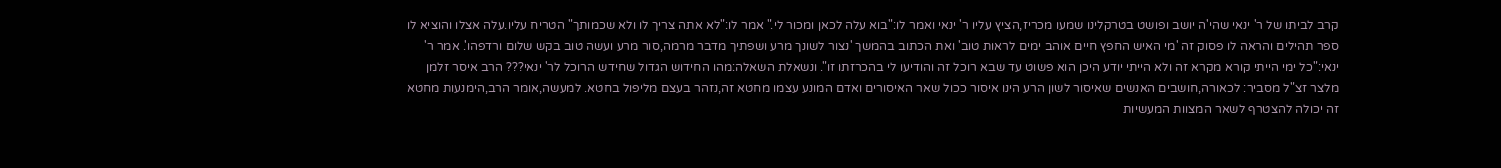קרב לביתו של ר' ינאי שהי'ה יושב ופושט בטרקלינו שמעו מכריז,הציץ עליו ר' ינאי ואמר לו:"בוא עלה לכאן ומכור לי." אמר לו:"לא אתה צריך לו ולא שכמותך" הטריח עליו.עלה אצלו והוציא לו ספר תהילים והראה לו פסוק זה 'מי האיש החפץ חיים אוהב ימים לראות טוב' ואת הכתוב בהמשך 'נצור לשונך מרע ושפתיך מדבר מרמה,סור מרע ועשה טוב בקש שלום ורדפהו'. אמר ר' ינאי:"כל ימי הייתי קורא מקרא זה ולא הייתי יודע היכן הוא פשוט עד שבא רוכל זה והודיעו לי בהכרזתו זו". ונשאלת השאלה:מהו החידוש הגדול שחידש הרוכל לר' ינאי??? הרב איסר זלמן מלצר זצ"ל מסביר: לכאורה,חושבים האנשים שאיסור לשון הרע הינו איסור ככול שאר האיסורים ואדם המונע עצמו מחטא זה,נזהר בעצם מליפול בחטא. למעשה,אומר הרב,הימנעות מחטא זה יכולה להצטרף לשאר המצוות המעשיות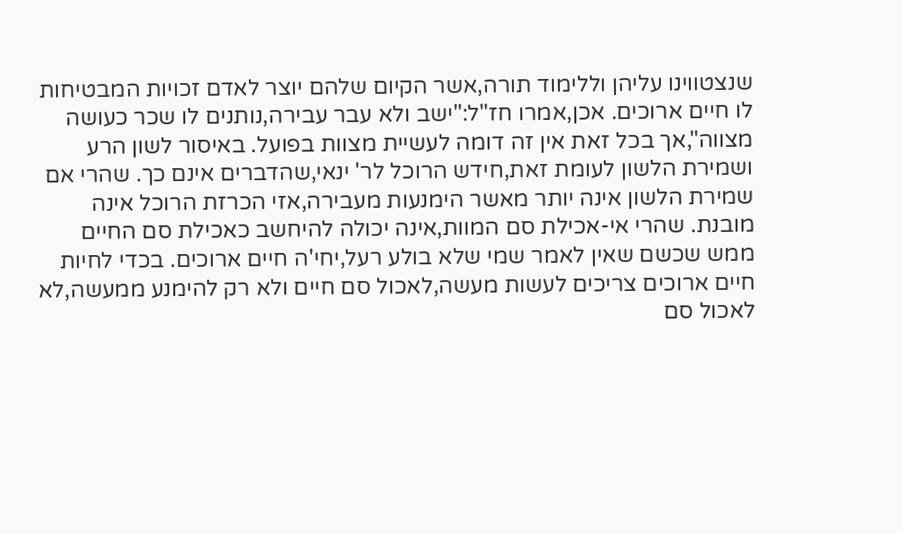שנצטווינו עליהן וללימוד תורה,אשר הקיום שלהם יוצר לאדם זכויות המבטיחות לו חיים ארוכים. אכן,אמרו חז"ל:"ישב ולא עבר עבירה,נותנים לו שכר כעושה מצווה",אך בכל זאת אין זה דומה לעשיית מצוות בפועל. באיסור לשון הרע ושמירת הלשון לעומת זאת,חידש הרוכל לר' ינאי,שהדברים אינם כך. שהרי אם שמירת הלשון אינה יותר מאשר הימנעות מעבירה,אזי הכרזת הרוכל אינה מובנת. שהרי אי-אכילת סם המוות,אינה יכולה להיחשב כאכילת סם החיים ממש שכשם שאין לאמר שמי שלא בולע רעל,יחי'ה חיים ארוכים. בכדי לחיות חיים ארוכים צריכים לעשות מעשה,לאכול סם חיים ולא רק להימנע ממעשה,לא לאכול סם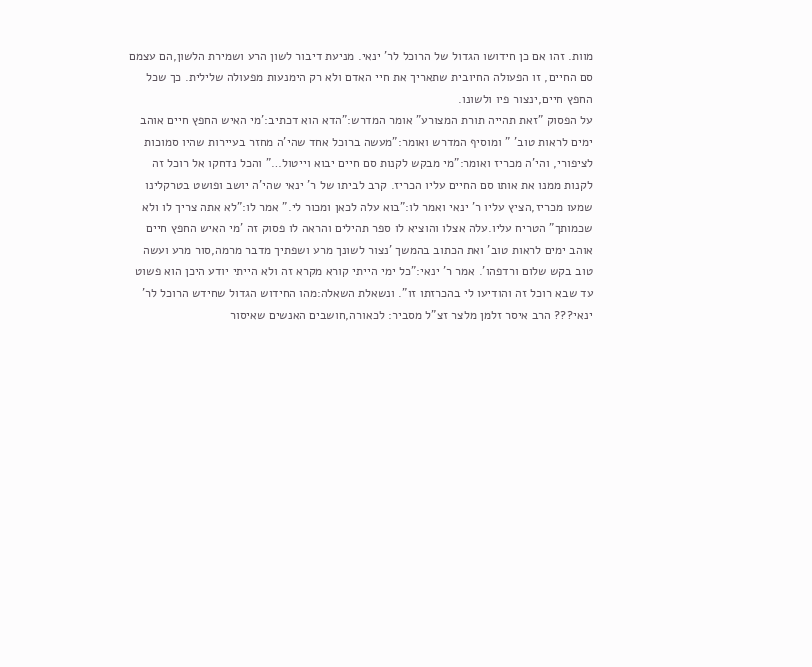מוות. זהו אם כן חידושו הגדול של הרוכל לר' ינאי. מניעת דיבור לשון הרע ושמירת הלשון,הם עצמם סם החיים, זו הפעולה החיובית שתאריך את חיי האדם ולא רק הימנעות מפעולה שלילית. כך שכל החפץ חיים,ינצור פיו ולשונו.
על הפסוק "זאת תהייה תורת המצורע" אומר המדרש:"הדא הוא דכתיב:'מי האיש החפץ חיים אוהב ימים לראות טוב' " ומוסיף המדרש ואומר:"מעשה ברוכל אחד שהי'ה מחזר בעיירות שהיו סמוכות לציפורי, והי'ה מכריז ואומר:"מי מבקש לקנות סם חיים יבוא וייטול…" והכל נדחקו אל רוכל זה לקנות ממנו את אותו סם החיים עליו הכריז. קרב לביתו של ר' ינאי שהי'ה יושב ופושט בטרקלינו שמעו מכריז,הציץ עליו ר' ינאי ואמר לו:"בוא עלה לכאן ומכור לי." אמר לו:"לא אתה צריך לו ולא שכמותך" הטריח עליו.עלה אצלו והוציא לו ספר תהילים והראה לו פסוק זה 'מי האיש החפץ חיים אוהב ימים לראות טוב' ואת הכתוב בהמשך 'נצור לשונך מרע ושפתיך מדבר מרמה,סור מרע ועשה טוב בקש שלום ורדפהו'. אמר ר' ינאי:"כל ימי הייתי קורא מקרא זה ולא הייתי יודע היכן הוא פשוט עד שבא רוכל זה והודיעו לי בהכרזתו זו". ונשאלת השאלה:מהו החידוש הגדול שחידש הרוכל לר' ינאי??? הרב איסר זלמן מלצר זצ"ל מסביר: לכאורה,חושבים האנשים שאיסור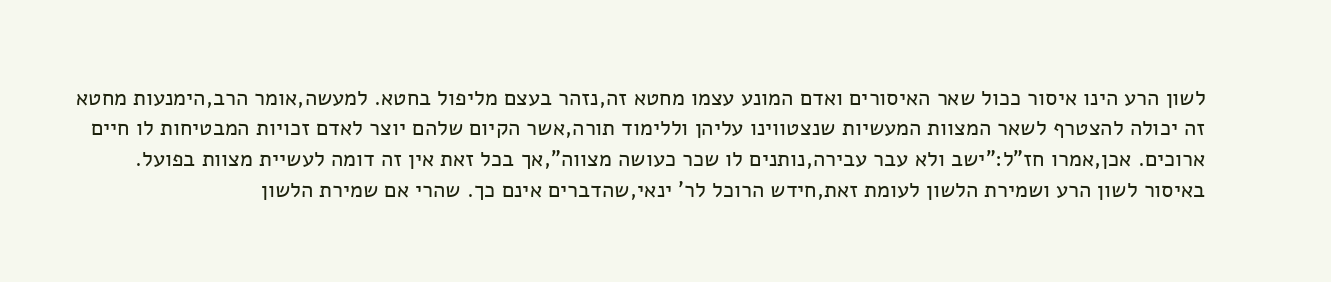לשון הרע הינו איסור ככול שאר האיסורים ואדם המונע עצמו מחטא זה,נזהר בעצם מליפול בחטא. למעשה,אומר הרב,הימנעות מחטא זה יכולה להצטרף לשאר המצוות המעשיות שנצטווינו עליהן וללימוד תורה,אשר הקיום שלהם יוצר לאדם זכויות המבטיחות לו חיים ארוכים. אכן,אמרו חז"ל:"ישב ולא עבר עבירה,נותנים לו שכר כעושה מצווה",אך בכל זאת אין זה דומה לעשיית מצוות בפועל. באיסור לשון הרע ושמירת הלשון לעומת זאת,חידש הרוכל לר' ינאי,שהדברים אינם כך. שהרי אם שמירת הלשון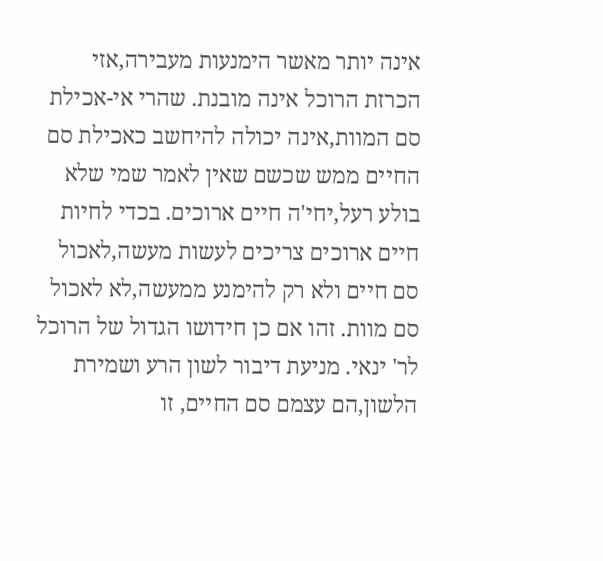אינה יותר מאשר הימנעות מעבירה,אזי הכרזת הרוכל אינה מובנת. שהרי אי-אכילת סם המוות,אינה יכולה להיחשב כאכילת סם החיים ממש שכשם שאין לאמר שמי שלא בולע רעל,יחי'ה חיים ארוכים. בכדי לחיות חיים ארוכים צריכים לעשות מעשה,לאכול סם חיים ולא רק להימנע ממעשה,לא לאכול סם מוות. זהו אם כן חידושו הגדול של הרוכל לר' ינאי. מניעת דיבור לשון הרע ושמירת הלשון,הם עצמם סם החיים, זו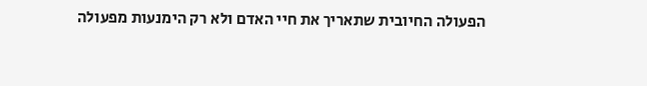הפעולה החיובית שתאריך את חיי האדם ולא רק הימנעות מפעולה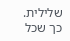שלילית. כך שכל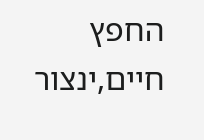החפץ חיים,ינצור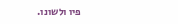פיו ולשונו.